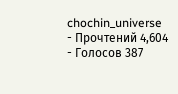chochin_universe
- Прочтений 4,604
- Голосов 387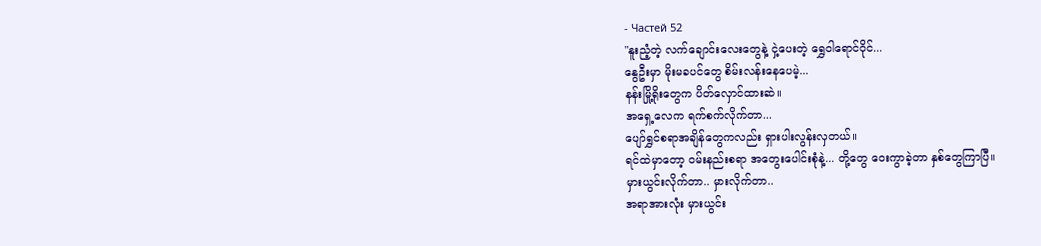- Частей 52
"နူးညံ့တဲ့ လက်ချောင်းလေးတွေနဲ့ ငှဲ့ပေးတဲ့ ရွှေဝါရောင်ဝိုင်...
နွေဦးမှာ မိုးမခပင်တွေ စိမ်းလန်းနေပေမဲ့...
နန်းမြို့ရိုးတွေက ပိတ်လှောင်ထားဆဲ။
အရှေ့လေက ရက်စက်လိုက်တာ...
ပျော်ရွှင်စရာအချိန်တွေကလည်း ရှားပါးလွန်းလှတယ်။
ရင်ထဲမှာတော့ ဝမ်းနည်းစရာ အတွေးပေါင်းစုံနဲ့... တို့တွေ ဝေးကွာခဲ့တာ နှစ်တွေကြာပြီ။
မှားယွင်းလိုက်တာ.. မှားလိုက်တာ..
အရာအားလုံး မှားယွင်း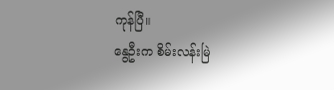ကုန်ပြီ။
နွေဦးက စိမ်းလန်းမြဲ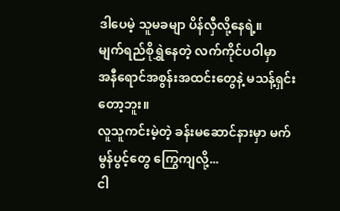ဒါပေမဲ့ သူမခမျာ ပိန်လှီလို့နေရဲ့။
မျက်ရည်စိုရွှဲနေတဲ့ လက်ကိုင်ပဝါမှာ
အနီရောင်အစွန်းအထင်းတွေနဲ့ မသန့်ရှင်းတော့ဘူး။
လူသူကင်းမဲ့တဲ့ ခန်းမဆောင်နားမှာ မက်မွန်ပွင့်တွေ ကြွေကျလို့...
ငါ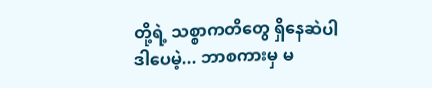တို့ရဲ့ သစ္စာကတိတွေ ရှိနေဆဲပါ
ဒါပေမဲ့... ဘာစကားမှ မ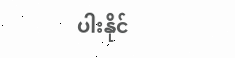ပါးနိုင်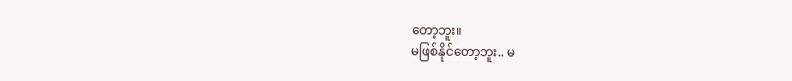တော့ဘူး။
မဖြစ်နိုင်တော့ဘူး.. မ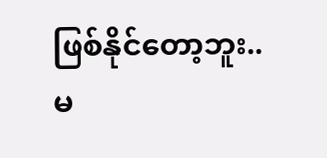ဖြစ်နိုင်တော့ဘူး..
မ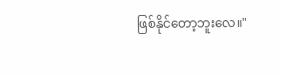ဖြစ်နိုင်တော့ဘူးလေ။"